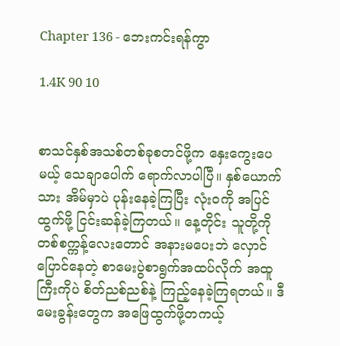Chapter 136 - ဘေးကင်းရန်ကွာ

1.4K 90 10


စာသင်နှစ်အသစ်တစ်ခုစတင်ဖို့က နှေးကွေးပေမယ့် သေချာပေါက် ရောက်လာပါပြီ။ နှစ်ယောက်သား အိမ်မှာပဲ ပုန်းနေခဲ့ကြပြီး လုံးဝကို အပြင်ထွက်ဖို့ ငြင်းဆန်ခဲ့ကြတယ်။ နေ့တိုင်း သူတို့ကို တစ်စက္ကန့်လေးတောင် အနားမပေးဘဲ လှောင်ပြောင်နေတဲ့ စာမေးပွဲစာရွက်အထပ်လိုက် အထူကြီးကိုပဲ စိတ်ညစ်ညစ်နဲ့ ကြည့်နေခဲ့ကြရတယ်။ ဒီမေးခွန်းတွေက အဖြေထွက်ဖို့တကယ့်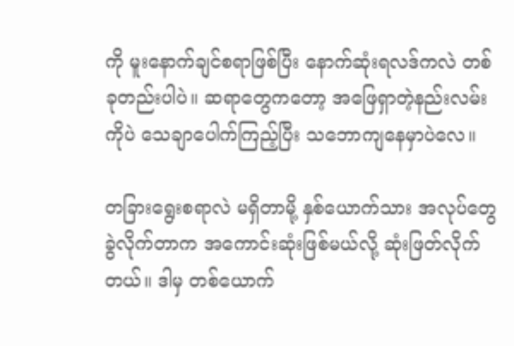ကို မူးနောက်ချင်စရာဖြစ်ပြီး နောက်ဆုံးရလဒ်ကလဲ တစ်ခုတည်းပါပဲ။ ဆရာတွေကတော့ အဖြေရှာတဲ့နည်းလမ်းကိုပဲ သေချာပေါက်ကြည့်ပြီး သဘောကျနေမှာပဲလေ။

တခြားရွေးစရာလဲ မရှိတာမို့ နှစ်ယောက်သား အလုပ်တွေခွဲလိုက်တာက အကောင်းဆုံးဖြစ်မယ်လို့ ဆုံးဖြတ်လိုက်တယ်။ ဒါမှ တစ်ယောက်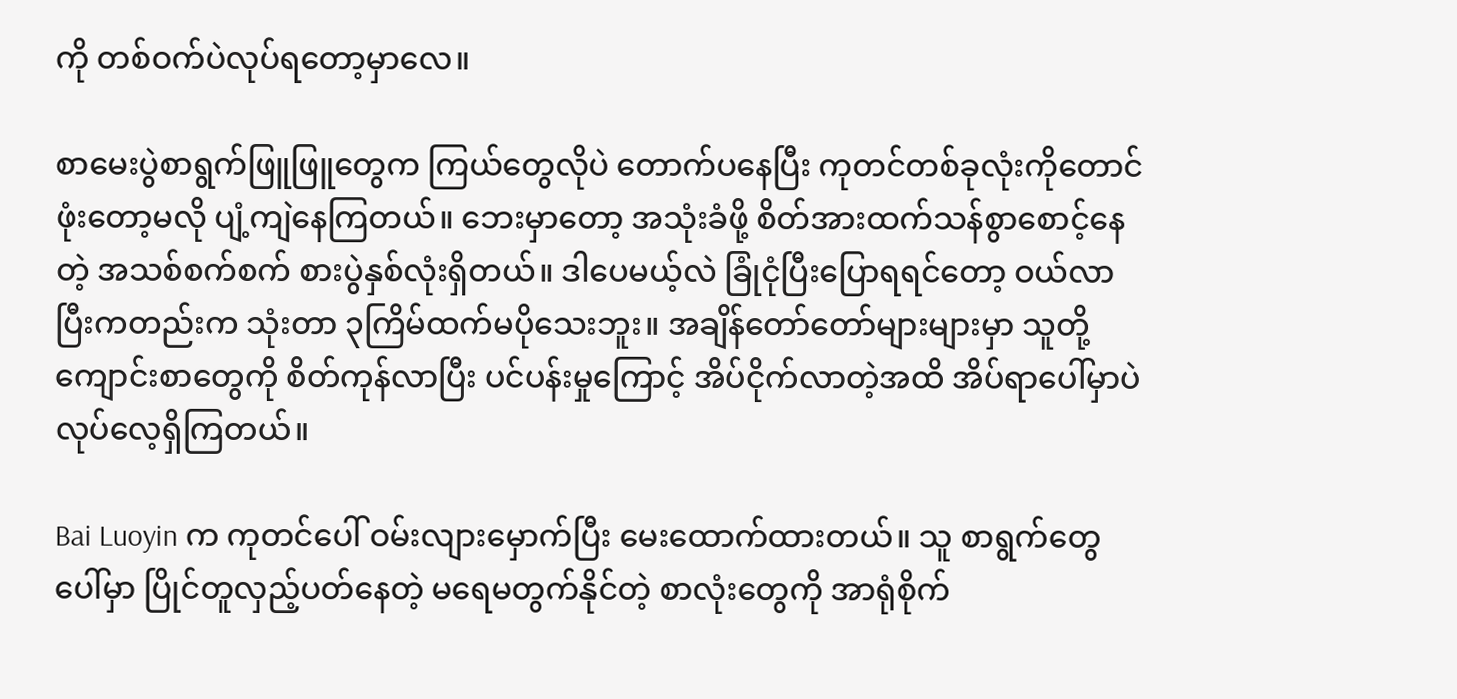ကို တစ်ဝက်ပဲလုပ်ရတော့မှာလေ။

စာမေးပွဲစာရွက်ဖြူဖြူတွေက ကြယ်တွေလိုပဲ တောက်ပနေပြီး ကုတင်တစ်ခုလုံးကိုတောင် ဖုံးတော့မလို ပျံ့ကျဲနေကြတယ်။ ဘေးမှာတော့ အသုံးခံဖို့ စိတ်အားထက်သန်စွာစောင့်နေတဲ့ အသစ်စက်စက် စားပွဲနှစ်လုံးရှိတယ်။ ဒါပေမယ့်လဲ ခြုံငုံပြီးပြောရရင်တော့ ဝယ်လာပြီးကတည်းက သုံးတာ ၃ကြိမ်ထက်မပိုသေးဘူး။ အချိန်တော်တော်များများမှာ သူတို့ ကျောင်းစာတွေကို စိတ်ကုန်လာပြီး ပင်ပန်းမှုကြောင့် အိပ်ငိုက်လာတဲ့အထိ အိပ်ရာပေါ်မှာပဲ လုပ်လေ့ရှိကြတယ်။

Bai Luoyin က ကုတင်ပေါ် ဝမ်းလျားမှောက်ပြီး မေးထောက်ထားတယ်။ သူ စာရွက်တွေပေါ်မှာ ပြိုင်တူလှည့်ပတ်နေတဲ့ မရေမတွက်နိုင်တဲ့ စာလုံးတွေကို အာရုံစိုက်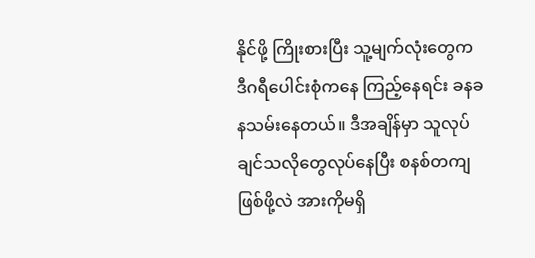နိုင်ဖို့ ကြိုးစားပြီး သူ့မျက်လုံးတွေက ဒီဂရီပေါင်းစုံကနေ ကြည့်နေရင်း ခနခနသမ်းနေတယ်။ ဒီအချိန်မှာ သူလုပ်ချင်သလိုတွေလုပ်နေပြီး စနစ်တကျဖြစ်ဖို့လဲ အားကိုမရှိ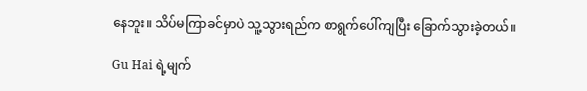နေဘူး။ သိပ်မကြာခင်မှာပဲ သူ့သွားရည်က စာရွက်ပေါ်ကျပြီး ခြောက်သွားခဲ့တယ်။

Gu Hai ရဲ့မျက်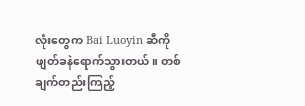လုံးတွေက Bai Luoyin ဆီကို ဖျတ်ခနဲရောက်သွားတယ်။ တစ်ချက်တည်းကြည့်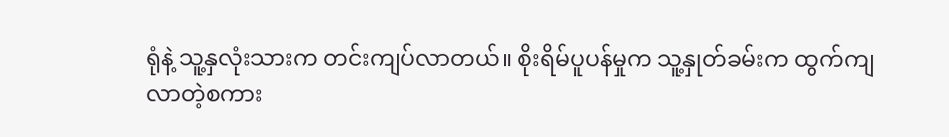ရုံနဲ့ သူ့နှလုံးသားက တင်းကျပ်လာတယ်။ စိုးရိမ်ပူပန်မှုက သူ့နှုတ်ခမ်းက ထွက်ကျလာတဲ့စကား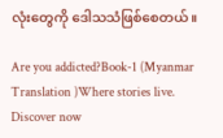လုံးတွေကို ဒေါသသံဖြစ်စေတယ်။

Are you addicted?Book-1 (Myanmar Translation )Where stories live. Discover now